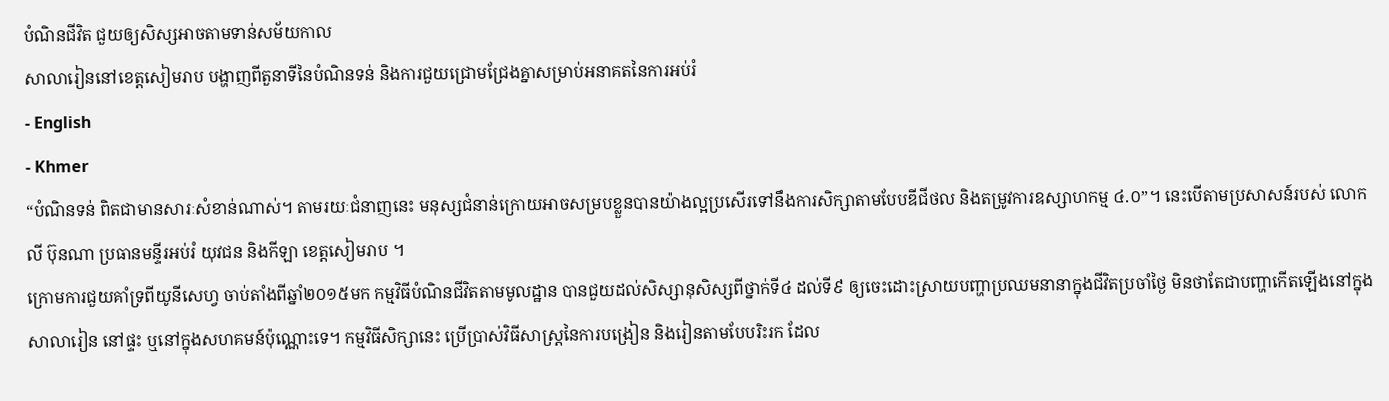បំណិនជីវិត ជួយឲ្យសិស្សអាចតាមទាន់សម័យកាល
សាលារៀននៅខេត្តសៀមរាប បង្ហាញពីតួនាទីនៃបំណិនទន់ និងការជួយជ្រោមជ្រែងគ្នាសម្រាប់អនាគតនៃការអប់រំ
- English
- Khmer
“បំណិនទន់ ពិតជាមានសារៈសំខាន់ណាស់។ តាមរយៈជំនាញនេះ មនុស្សជំនាន់ក្រោយអាចសម្របខ្លួនបានយ៉ាងល្អប្រសើរទៅនឹងការសិក្សាតាមបែបឌីជីថល និងតម្រូវការឧស្សាហកម្ម ៤.០”។ នេះបើតាមប្រសាសន៍របស់ លោក លី ប៊ុនណា ប្រធានមន្ទីរអប់រំ យុវជន និងកីឡា ខេត្តសៀមរាប ។
ក្រោមការជួយគាំទ្រពីយូនីសេហ្វ ចាប់តាំងពីឆ្នាំ២០១៥មក កម្មវិធីបំណិនជីវិតតាមមូលដ្ឋាន បានជួយដល់សិស្សានុសិស្សពីថ្នាក់ទី៤ ដល់ទី៩ ឲ្យចេះដោះស្រាយបញ្ហាប្រឈមនានាក្នុងជីវិតប្រចាំថ្ងៃ មិនថាតែជាបញ្ហាកើតឡើងនៅក្នុងសាលារៀន នៅផ្ទះ ឬនៅក្នុងសហគមន៍ប៉ុណ្ណោះទេ។ កម្មវិធីសិក្សានេះ ប្រើប្រាស់វិធីសាស្ត្រនៃការបង្រៀន និងរៀនតាមបែបរិះរក ដែល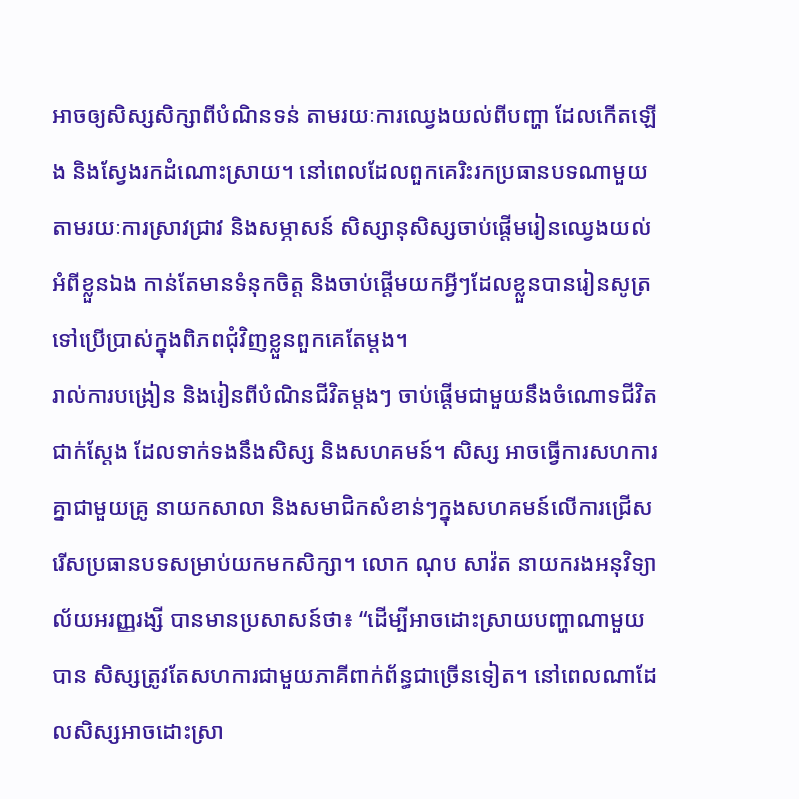អាចឲ្យសិស្សសិក្សាពីបំណិនទន់ តាមរយៈការឈ្វេងយល់ពីបញ្ហា ដែលកើតឡើង និងស្វែងរកដំណោះស្រាយ។ នៅពេលដែលពួកគេរិះរកប្រធានបទណាមួយ តាមរយៈការស្រាវជ្រាវ និងសម្ភាសន៍ សិស្សានុសិស្សចាប់ផ្តើមរៀនឈ្វេងយល់អំពីខ្លួនឯង កាន់តែមានទំនុកចិត្ត និងចាប់ផ្តើមយកអ្វីៗដែលខ្លួនបានរៀនសូត្រទៅប្រើប្រាស់ក្នុងពិភពជុំវិញខ្លួនពួកគេតែម្តង។
រាល់ការបង្រៀន និងរៀនពីបំណិនជីវិតម្តងៗ ចាប់ផ្តើមជាមួយនឹងចំណោទជីវិតជាក់ស្តែង ដែលទាក់ទងនឹងសិស្ស និងសហគមន៍។ សិស្ស អាចធ្វើការសហការគ្នាជាមួយគ្រូ នាយកសាលា និងសមាជិកសំខាន់ៗក្នុងសហគមន៍លើការជ្រើសរើសប្រធានបទសម្រាប់យកមកសិក្សា។ លោក ណុប សាវ៉ត នាយករងអនុវិទ្យាល័យអរញ្ញរង្សី បានមានប្រសាសន៍ថា៖ “ដើម្បីអាចដោះស្រាយបញ្ហាណាមួយបាន សិស្សត្រូវតែសហការជាមួយភាគីពាក់ព័ន្ធជាច្រើនទៀត។ នៅពេលណាដែលសិស្សអាចដោះស្រា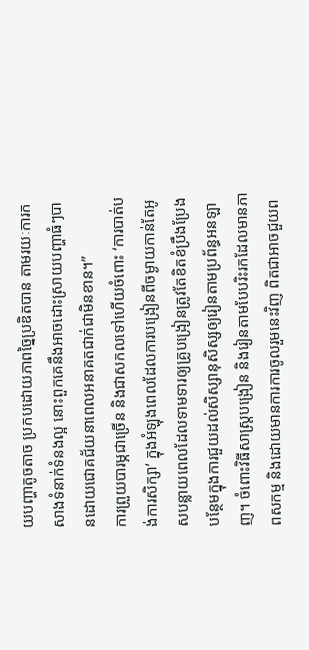យបញ្ហាតូចតាច ប្រកបដោយភាពច្នៃប្រឌិតបាន តាមរយៈការកសាងទំនាក់ទំនងល្អ នោះពួកគេនឹងអាចដោះស្រាយបញ្ហាធំៗបានដោយជោគជ័យនាពេលអនាគតជាក់ជាមិនខាន។”
ការព្រួយបារម្ភជាច្រើន និងជាសកលទៅហើយចំពោះ ‘ការបាត់បង់ការសិក្សា’ ក្នុងអំឡុងពេលដែលការបង្រៀនពីចម្ងាយកាន់តែអូសបន្លាយពេលដែលទាមទារឲ្យគ្រូបង្រៀនត្រូវតែខិតខំប្រឹងប្រែងបន្ថែមក្នុងការជួយដល់សិស្សានុសិស្សឲ្យរៀនតាមប្រព័ន្ធអនឡាញ។ ចំពោះវិធីសាស្ត្របង្រៀន និងរៀនតាមបែបរិះរកដែលមានភាពសកម្ម និងដោយមានការការចូលរួមនេះវិញ ពិតជាអាចជួយព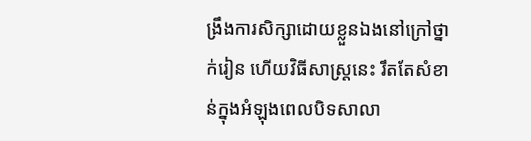ង្រឹងការសិក្សាដោយខ្លួនឯងនៅក្រៅថ្នាក់រៀន ហើយវិធីសាស្ត្រនេះ រឹតតែសំខាន់ក្នុងអំឡុងពេលបិទសាលា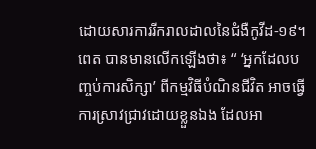ដោយសារការរីករាលដាលនៃជំងឺកូវីដ-១៩។
ពេត បានមានលើកឡើងថា៖ “ ‘អ្នកដែលបញ្ចប់ការសិក្សា’ ពីកម្មវិធីបំណិនជីវិត អាចធ្វើការស្រាវជ្រាវដោយខ្លួនឯង ដែលអា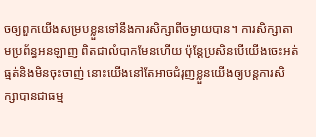ចឲ្យពួកយើងសម្របខ្លួនទៅនឹងការសិក្សាពីចម្ងាយបាន។ ការសិក្សាតាមប្រព័ន្ធអនឡាញ ពិតជាលំបាកមែនហើយ ប៉ុន្តែប្រសិនបើយើងចេះអត់ធ្មត់និងមិនចុះចាញ់ នោះយើងនៅតែអាចជំរុញខ្លួនយើងឲ្យបន្តការសិក្សាបានជាធម្ម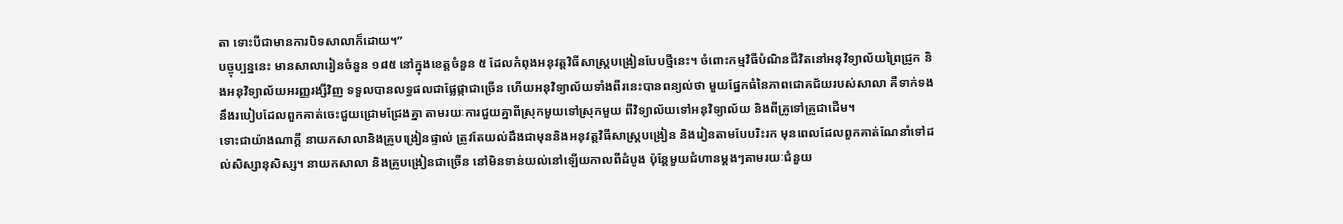តា ទោះបីជាមានការបិទសាលាក៏ដោយ។”
បច្ចុប្បន្ននេះ មានសាលារៀនចំនួន ១៨៥ នៅក្នុងខេត្តចំនួន ៥ ដែលកំពុងអនុវត្តវិធីសាស្ត្របង្រៀនបែបថ្មីនេះ។ ចំពោះកម្មវិធីបំណិនជីវិតនៅអនុវិទ្យាល័យព្រៃជ្រូក និងអនុវិទ្យាល័យអរញ្ញរង្សីវិញ ទទួលបានលទ្ធផលជាផ្លែផ្កាជាច្រើន ហើយអនុវិទ្យាល័យទាំងពីរនេះបានពន្យល់ថា មួយផ្នែកធំនៃភាពជោគជ័យរបស់សាលា គឺទាក់ទងនឹងរបៀបដែលពួកគាត់ចេះជួយជ្រោមជ្រែងគ្នា តាមរយៈការជួយគ្នាពីស្រុកមួយទៅស្រុកមួយ ពីវិទ្យាល័យទៅអនុវិទ្យាល័យ និងពីគ្រូទៅគ្រូជាដើម។
ទោះជាយ៉ាងណាក្តី នាយកសាលានិងគ្រូបង្រៀនផ្ទាល់ ត្រូវតែយល់ដឹងជាមុននិងអនុវត្តវិធីសាស្ត្របង្រៀន និងរៀនតាមបែបរិះរក មុនពេលដែលពួកគាត់ណែនាំទៅដល់សិស្សានុសិស្ស។ នាយកសាលា និងគ្រូបង្រៀនជាច្រើន នៅមិនទាន់យល់នៅឡើយកាលពីដំបូង ប៉ុន្តែមួយជំហានម្តងៗតាមរយៈជំនួយ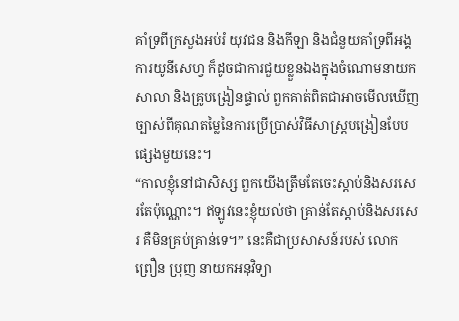គាំទ្រពីក្រសួងអប់រំ យុវជន និងកីឡា និងជំនួយគាំទ្រពីអង្គការយូនីសេហ្វ ក៏ដូចជាការជួយខ្លួនឯងក្នុងចំណោមនាយកសាលា និងគ្រូបង្រៀនផ្ទាល់ ពួកគាត់ពិតជាអាចមើលឃើញច្បាស់ពីគុណតម្លៃនៃការប្រើប្រាស់វិធីសាស្រ្តបង្រៀនបែបផ្សេងមួយនេះ។
“កាលខ្ញុំនៅជាសិស្ស ពួកយើងត្រឹមតែចេះស្តាប់និងសរសេរតែប៉ុណ្ណោះ។ ឥឡូវនេះខ្ញុំយល់ថា គ្រាន់តែស្តាប់និងសរសេរ គឺមិនគ្រប់គ្រាន់ទេ។” នេះគឺជាប្រសាសន៍របស់ លោក ព្រឿន ប្រុញ នាយកអនុវិទ្យា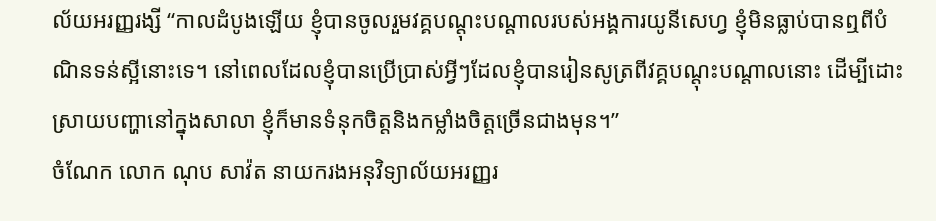ល័យអរញ្ញរង្សី “កាលដំបូងឡើយ ខ្ញុំបានចូលរួមវគ្គបណ្តុះបណ្តាលរបស់អង្គការយូនីសេហ្វ ខ្ញុំមិនធ្លាប់បានឮពីបំណិនទន់ស្អីនោះទេ។ នៅពេលដែលខ្ញុំបានប្រើប្រាស់អ្វីៗដែលខ្ញុំបានរៀនសូត្រពីវគ្គបណ្តុះបណ្តាលនោះ ដើម្បីដោះស្រាយបញ្ហានៅក្នុងសាលា ខ្ញុំក៏មានទំនុកចិត្តនិងកម្លាំងចិត្តច្រើនជាងមុន។”
ចំណែក លោក ណុប សាវ៉ត នាយករងអនុវិទ្យាល័យអរញ្ញរ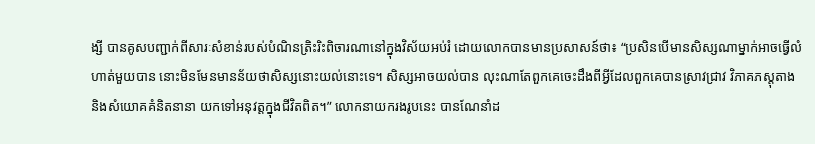ង្សី បានគូសបញ្ជាក់ពីសារៈសំខាន់របស់បំណិនត្រិះរិះពិចារណានៅក្នុងវិស័យអប់រំ ដោយលោកបានមានប្រសាសន៍ថា៖ “ប្រសិនបើមានសិស្សណាម្នាក់អាចធ្វើលំហាត់មួយបាន នោះមិនមែនមានន័យថាសិស្សនោះយល់នោះទេ។ សិស្សអាចយល់បាន លុះណាតែពួកគេចេះដឹងពីអ្វីដែលពួកគេបានស្រាវជ្រាវ វិភាគភស្តុតាង និងសំយោគគំនិតនានា យកទៅអនុវត្តក្នុងជីវិតពិត។” លោកនាយករងរូបនេះ បានណែនាំដ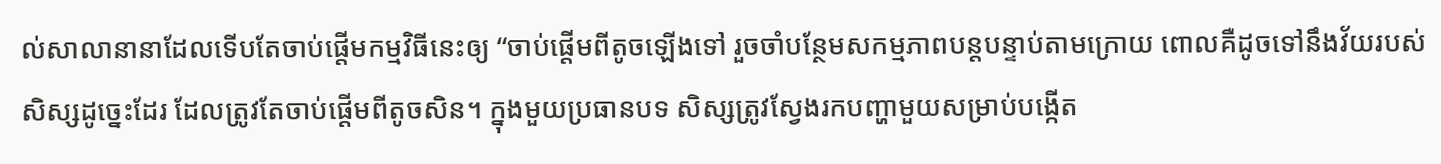ល់សាលានានាដែលទើបតែចាប់ផ្តើមកម្មវិធីនេះឲ្យ “ចាប់ផ្តើមពីតូចឡើងទៅ រួចចាំបន្ថែមសកម្មភាពបន្តបន្ទាប់តាមក្រោយ ពោលគឺដូចទៅនឹងវ័យរបស់សិស្សដូច្នេះដែរ ដែលត្រូវតែចាប់ផ្តើមពីតូចសិន។ ក្នុងមួយប្រធានបទ សិស្សត្រូវស្វែងរកបញ្ហាមួយសម្រាប់បង្កើត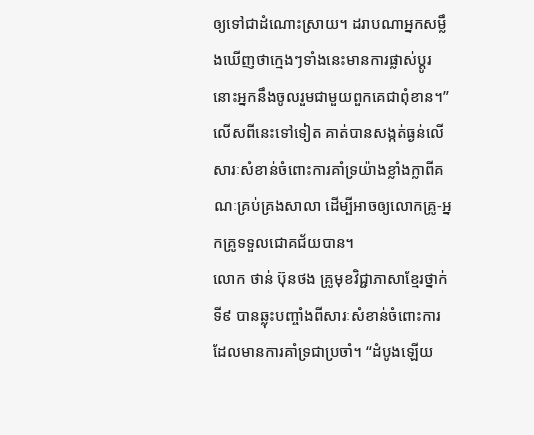ឲ្យទៅជាដំណោះស្រាយ។ ដរាបណាអ្នកសម្លឹងឃើញថាក្មេងៗទាំងនេះមានការផ្លាស់ប្តូរ នោះអ្នកនឹងចូលរួមជាមួយពួកគេជាពុំខាន។” លើសពីនេះទៅទៀត គាត់បានសង្កត់ធ្ងន់លើសារៈសំខាន់ចំពោះការគាំទ្រយ៉ាងខ្លាំងក្លាពីគណៈគ្រប់គ្រងសាលា ដើម្បីអាចឲ្យលោកគ្រូ-អ្នកគ្រូទទួលជោគជ័យបាន។
លោក ថាន់ ប៊ុនថង គ្រូមុខវិជ្ជាភាសាខ្មែរថ្នាក់ទី៩ បានឆ្លុះបញ្ចាំងពីសារៈសំខាន់ចំពោះការដែលមានការគាំទ្រជាប្រចាំ។ “ដំបូងឡើយ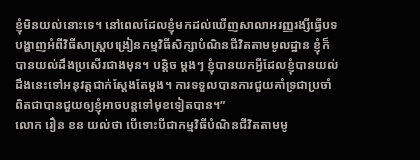ខ្ញុំមិនយល់នោះទេ។ នៅពេលដែលខ្ញុំមកដល់ឃើញសាលាអរញ្ញរង្សីធ្វើបទបង្ហាញអំពីវិធីសាស្រ្តបង្រៀនកម្មវិធីសិក្សាបំណិនជីវិតតាមមូលដ្ឋាន ខ្ញុំក៏បានយល់ដឹងប្រសើរជាងមុន។ បន្តិច ម្តងៗ ខ្ញុំបានយកអ្វីដែលខ្ញុំបានយល់ដឹងនេះទៅអនុវត្តជាក់ស្តែងតែម្តង។ ការទទួលបានការជួយគាំទ្រជាប្រចាំ ពិតជាបានជួយឲ្យខ្ញុំអាចបន្តទៅមុខទៀតបាន។”
លោក រឿន ខន យល់ថា បើទោះបីជាកម្មវិធីបំណិនជីវិតតាមមូ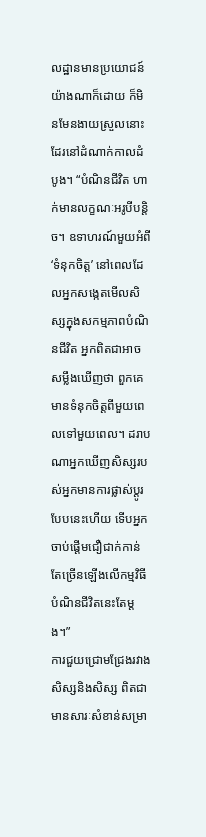លដ្ឋានមានប្រយោជន៍យ៉ាងណាក៏ដោយ ក៏មិនមែនងាយស្រួលនោះដែរនៅដំណាក់កាលដំបូង។ “បំណិនជីវិត ហាក់មានលក្ខណៈអរូបីបន្តិច។ ឧទាហរណ៍មួយអំពី ‘ទំនុកចិត្ត’ នៅពេលដែលអ្នកសង្កេតមើលសិស្សក្នុងសកម្មភាពបំណិនជីវិត អ្នកពិតជាអាចសម្លឹងឃើញថា ពួកគេមានទំនុកចិត្តពីមួយពេលទៅមួយពេល។ ដរាបណាអ្នកឃើញសិស្សរបស់អ្នកមានការផ្លាស់ប្តូរបែបនេះហើយ ទើបអ្នកចាប់ផ្តើមជឿជាក់កាន់តែច្រើនឡើងលើកម្មវិធីបំណិនជីវិតនេះតែម្តង។”
ការជួយជ្រោមជ្រែងរវាងសិស្សនិងសិស្ស ពិតជាមានសារៈសំខាន់សម្រា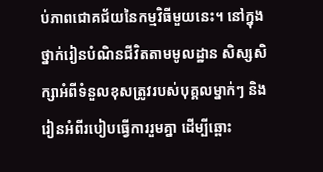ប់ភាពជោគជ័យនៃកម្មវិធីមួយនេះ។ នៅក្នុងថ្នាក់រៀនបំណិនជីវិតតាមមូលដ្ឋាន សិស្សសិក្សាអំពីទំនួលខុសត្រូវរបស់បុគ្គលម្នាក់ៗ និងរៀនអំពីរបៀបធ្វើការរួមគ្នា ដើម្បីឆ្ពោះ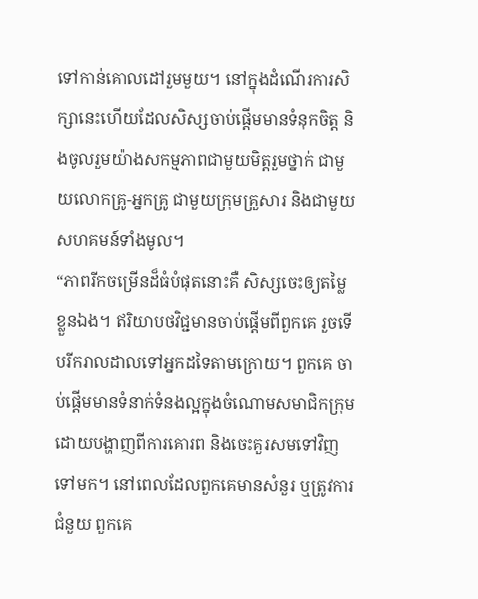ទៅកាន់គោលដៅរួមមួយ។ នៅក្នុងដំណើរការសិក្សានេះហើយដែលសិស្សចាប់ផ្តើមមានទំនុកចិត្ត និងចូលរួមយ៉ាងសកម្មភាពជាមួយមិត្តរួមថ្នាក់ ជាមួយលោកគ្រូ-អ្នកគ្រូ ជាមួយក្រុមគ្រួសារ និងជាមួយសហគមន៍ទាំងមូល។
“ភាពរីកចម្រើនដ៏ធំបំផុតនោះគឺ សិស្សចេះឲ្យតម្លៃខ្លួនឯង។ ឥរិយាបថវិជ្ជមានចាប់ផ្តើមពីពួកគេ រួចទើបរីករាលដាលទៅអ្នកដទៃតាមក្រោយ។ ពួកគេ ចាប់ផ្តើមមានទំនាក់ទំនងល្អក្នុងចំណោមសមាជិកក្រុម ដោយបង្ហាញពីការគោរព និងចេះគួរសមទៅវិញទៅមក។ នៅពេលដែលពួកគេមានសំនួរ ឬត្រូវការជំនួយ ពួកគេ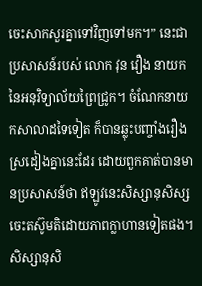ចេះសាកសួរគ្នាទៅវិញទៅមក។” នេះជាប្រសាសន៍របស់ លោក វុន វឿង នាយកនៃអនុវិទ្យាល័យព្រៃជ្រូក។ ចំណែកនាយកសាលាដទៃទៀត ក៏បានឆ្លុះបញ្ចាំងរឿងស្រដៀងគ្នានេះដែរ ដោយពួកគាត់បានមានប្រសាសន៍ថា ឥឡូវនេះសិស្សានុសិស្ស ចេះតស៊ូមតិដោយភាពក្លាហានទៀតផង។
សិស្សានុសិ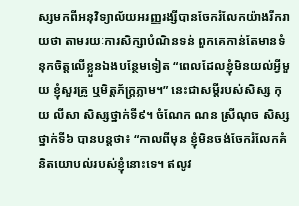ស្សមកពីអនុវិទ្យាល័យអរញ្ញរង្សីបានចែករំលែកយ៉ាងរីករាយថា តាមរយៈការសិក្សាបំណិនទន់ ពួកគេកាន់តែមានទំនុកចិត្តលើខ្លួនឯងបន្ថែមទៀត “ពេលដែលខ្ញុំមិនយល់អ្វីមួយ ខ្ញុំសួរគ្រូ ឬមិត្តភ័ក្ត្រភ្លាម។” នេះជាសម្តីរបស់សិស្ស កុយ លីសា សិស្សថ្នាក់ទី៩។ ចំណែក ណន ស្រីណុច សិស្សថ្នាក់ទី៦ បានបន្តថា៖ “កាលពីមុន ខ្ញុំមិនចង់ចែករំលែកគំនិតយោបល់របស់ខ្ញុំនោះទេ។ ឥលូវ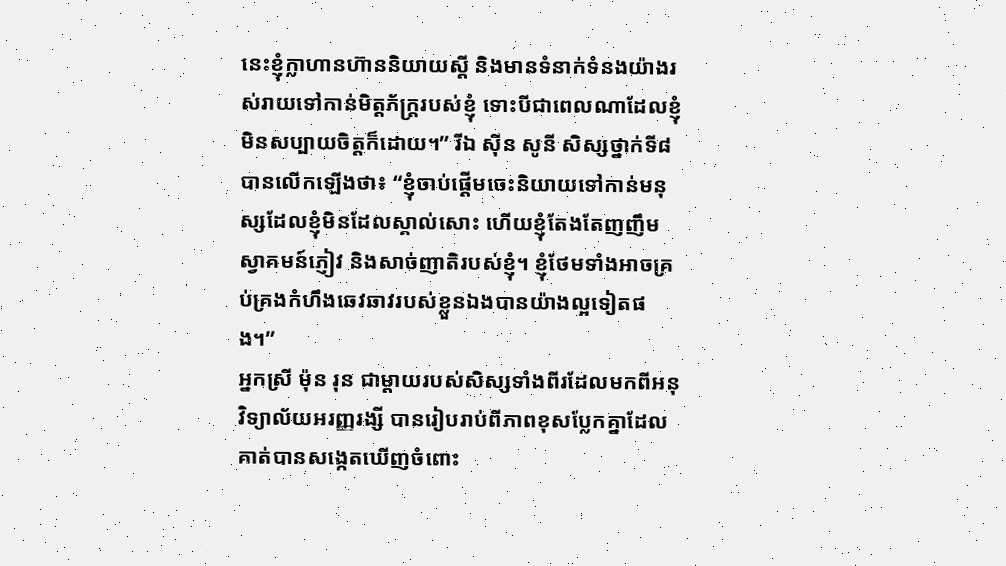នេះខ្ញុំក្លាហានហ៊ាននិយាយស្តី និងមានទំនាក់ទំនងយ៉ាងរស់រាយទៅកាន់មិត្តភ័ក្ត្ររបស់ខ្ញុំ ទោះបីជាពេលណាដែលខ្ញុំមិនសប្បាយចិត្តក៏ដោយ។” រីឯ ស៊ីន សូនី សិស្សថ្នាក់ទី៨ បានលើកឡើងថា៖ “ខ្ញុំចាប់ផ្តើមចេះនិយាយទៅកាន់មនុស្សដែលខ្ញុំមិនដែលស្គាល់សោះ ហើយខ្ញុំតែងតែញញឹមស្វាគមន៍ភ្ញៀវ និងសាច់ញាតិរបស់ខ្ញុំ។ ខ្ញុំថែមទាំងអាចគ្រប់គ្រងកំហឹងឆេវឆាវរបស់ខ្លួនឯងបានយ៉ាងល្អទៀតផង។”
អ្នកស្រី ម៉ុន រុន ជាម្តាយរបស់សិស្សទាំងពីរដែលមកពីអនុវិទ្យាល័យអរញ្ញរង្សី បានរៀបរាប់ពីភាពខុសប្លែកគ្នាដែលគាត់បានសង្កេតឃើញចំពោះ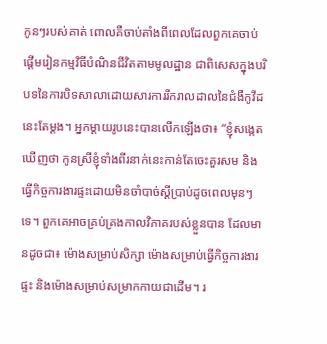កូនៗរបស់គាត់ ពោលគឺចាប់តាំងពីពេលដែលពួកគេចាប់ផ្តើមរៀនកម្មវិធីបំណិនជីវិតតាមមូលដ្ឋាន ជាពិសេសក្នុងបរិបទនៃការបិទសាលាដោយសារការរីករាលដាលនៃជំងឺកូវីដនេះតែម្តង។ អ្នកម្តាយរូបនេះបានលើកឡើងថា៖ “ខ្ញុំសង្កេតឃើញថា កូនស្រីខ្ញុំទាំងពីរនាក់នេះកាន់តែចេះគួរសម និងធ្វើកិច្ចការងារផ្ទះដោយមិនចាំបាច់ស្តីប្រាប់ដូចពេលមុនៗទេ។ ពួកគេអាចគ្រប់គ្រងកាលវិភាគរបស់ខ្លួនបាន ដែលមានដូចជា៖ ម៉ោងសម្រាប់សិក្សា ម៉ោងសម្រាប់ធ្វើកិច្ចការងារផ្ទះ និងម៉ោងសម្រាប់សម្រាកកាយជាដើម។ រ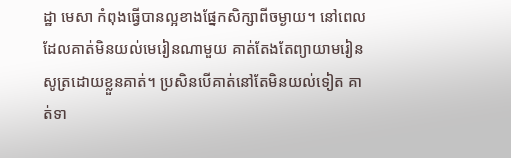ដ្ឋា មេសា កំពុងធ្វើបានល្អខាងផ្នែកសិក្សាពីចម្ងាយ។ នៅពេលដែលគាត់មិនយល់មេរៀនណាមួយ គាត់តែងតែព្យាយាមរៀនសូត្រដោយខ្លួនគាត់។ ប្រសិនបើគាត់នៅតែមិនយល់ទៀត គាត់ទា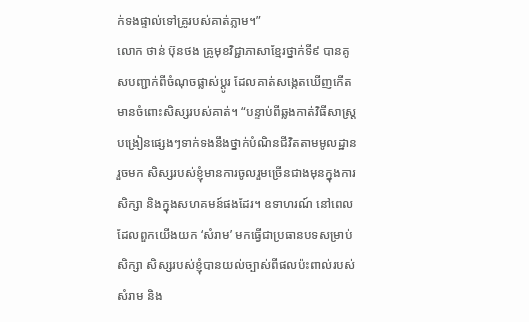ក់ទងផ្ទាល់ទៅគ្រូរបស់គាត់ភ្លាម។”
លោក ថាន់ ប៊ុនថង គ្រូមុខវិជ្ជាភាសាខ្មែរថ្នាក់ទី៩ បានគូសបញ្ជាក់ពីចំណុចផ្លាស់ប្តូរ ដែលគាត់សង្កេតឃើញកើតមានចំពោះសិស្សរបស់គាត់។ “បន្ទាប់ពីឆ្លងកាត់វិធីសាស្ត្របង្រៀនផ្សេងៗទាក់ទងនឹងថ្នាក់បំណិនជីវិតតាមមូលដ្ឋានរួចមក សិស្សរបស់ខ្ញុំមានការចូលរួមច្រើនជាងមុនក្នុងការសិក្សា និងក្នុងសហគមន៍ផងដែរ។ ឧទាហរណ៍ នៅពេលដែលពួកយើងយក ‘សំរាម’ មកធ្វើជាប្រធានបទសម្រាប់សិក្សា សិស្សរបស់ខ្ញុំបានយល់ច្បាស់ពីផលប៉ះពាល់របស់សំរាម និង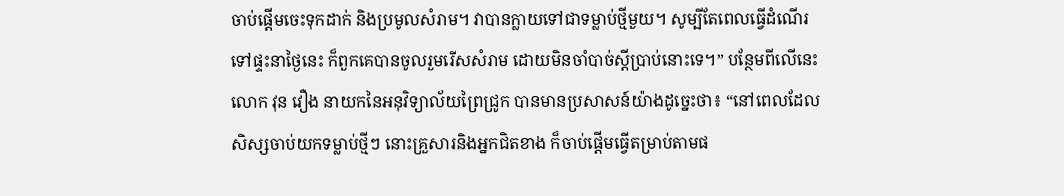ចាប់ផ្តើមចេះទុកដាក់ និងប្រមូលសំរាម។ វាបានក្លាយទៅជាទម្លាប់ថ្មីមួយ។ សូម្បីតែពេលធ្វើដំណើរទៅផ្ទះនាថ្ងៃនេះ ក៏ពួកគេបានចូលរួមរើសសំរាម ដោយមិនចាំបាច់ស្តីប្រាប់នោះទេ។” បន្ថែមពីលើនេះ លោក វុន វឿង នាយកនៃអនុវិទ្យាល័យព្រៃជ្រូក បានមានប្រសាសន៍យ៉ាងដូច្នេះថា៖ “នៅពេលដែលសិស្សចាប់យកទម្លាប់ថ្មីៗ នោះគ្រួសារនិងអ្នកជិតខាង ក៏ចាប់ផ្តើមធ្វើតម្រាប់តាមផ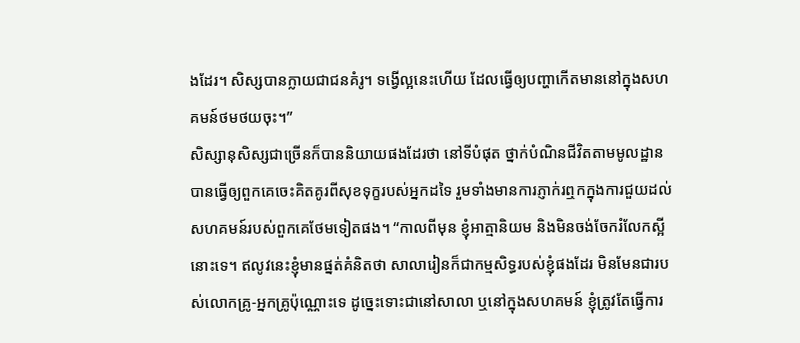ងដែរ។ សិស្សបានក្លាយជាជនគំរូ។ ទង្វើល្អនេះហើយ ដែលធ្វើឲ្យបញ្ហាកើតមាននៅក្នុងសហគមន៍ថមថយចុះ។”
សិស្សានុសិស្សជាច្រើនក៏បាននិយាយផងដែរថា នៅទីបំផុត ថ្នាក់បំណិនជីវិតតាមមូលដ្ឋានបានធ្វើឲ្យពួកគេចេះគិតគូរពីសុខទុក្ខរបស់អ្នកដទៃ រួមទាំងមានការភ្ញាក់រឮកក្នុងការជួយដល់សហគមន៍របស់ពួកគេថែមទៀតផង។ “កាលពីមុន ខ្ញុំអាត្មានិយម និងមិនចង់ចែករំលែកស្អីនោះទេ។ ឥលូវនេះខ្ញុំមានផ្នត់គំនិតថា សាលារៀនក៏ជាកម្មសិទ្ធរបស់ខ្ញុំផងដែរ មិនមែនជារបស់លោកគ្រូ-អ្នកគ្រូប៉ុណ្ណោះទេ ដូច្នេះទោះជានៅសាលា ឬនៅក្នុងសហគមន៍ ខ្ញុំត្រូវតែធ្វើការ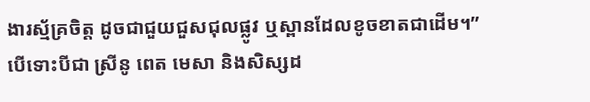ងារស្ម័គ្រចិត្ត ដូចជាជួយជួសជុលផ្លូវ ឬស្ពានដែលខូចខាតជាដើម។”
បើទោះបីជា ស្រីនូ ពេត មេសា និងសិស្សដ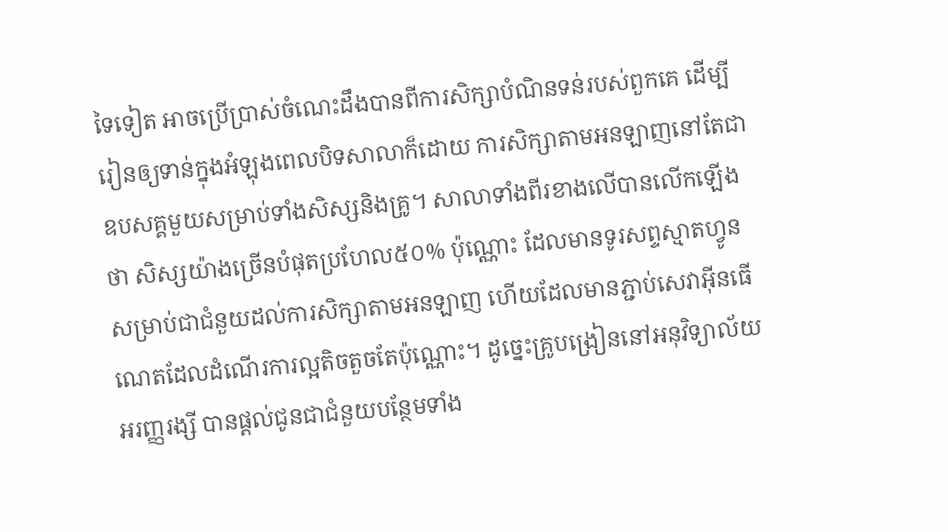ទៃទៀត អាចប្រើប្រាស់ចំណេះដឹងបានពីការសិក្សាបំណិនទន់របស់ពួកគេ ដើម្បីរៀនឲ្យទាន់ក្នុងអំឡុងពេលបិទសាលាក៏ដោយ ការសិក្សាតាមអនឡាញនៅតែជាឧបសគ្គមួយសម្រាប់ទាំងសិស្សនិងគ្រូ។ សាលាទាំងពីរខាងលើបានលើកឡើងថា សិស្សយ៉ាងច្រើនបំផុតប្រហែល៥០% ប៉ុណ្ណោះ ដែលមានទូរសព្ទស្មាតហ្វូនសម្រាប់ជាជំនួយដល់ការសិក្សាតាមអនឡាញ ហើយដែលមានភ្ជាប់សេវាអ៊ីនធើណេតដែលដំណើរការល្អតិចតួចតែប៉ុណ្ណោះ។ ដូច្នេះគ្រូបង្រៀននៅអនុវិទ្យាល័យអរញ្ញរង្សី បានផ្តល់ជូនជាជំនួយបន្ថែមទាំង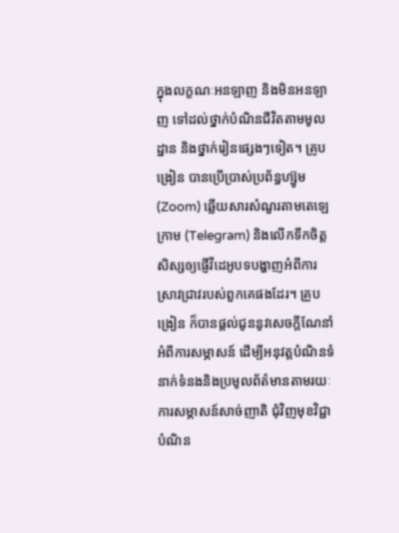ក្នុងលក្ខណៈអនឡាញ និងមិនអនឡាញ ទៅដល់ថ្នាក់បំណិនជីវិតតាមមូលដ្ឋាន និងថ្នាក់រៀនផ្សេងៗទៀត។ គ្រូបង្រៀន បានប្រើប្រាស់ប្រព័ន្ធហ្ស៊ូម (Zoom) ឆ្លើយសារសំណួរតាមតេឡេក្រាម (Telegram) និងលើកទឹកចិត្តសិស្សឲ្យផ្ញើវីដេអូបទបង្ហាញអំពីការស្រាវជ្រាវរបស់ពួកគេផងដែរ។ គ្រូបង្រៀន ក៏បានផ្តល់ជូននូវសេចក្តីណែនាំអំពីការសម្ភាសន៍ ដើម្បីអនុវត្តបំណិនទំនាក់ទំនងនិងប្រមូលព័ត៌មានតាមរយៈការសម្ភាសន៍សាច់ញាតិ ជុំវិញមុខវិជ្ជាបំណិន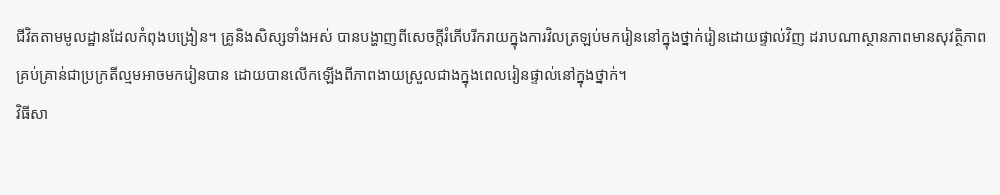ជីវិតតាមមូលដ្ឋានដែលកំពុងបង្រៀន។ គ្រូនិងសិស្សទាំងអស់ បានបង្ហាញពីសេចក្តីរំភើបរីករាយក្នុងការវិលត្រឡប់មករៀននៅក្នុងថ្នាក់រៀនដោយផ្ទាល់វិញ ដរាបណាស្ថានភាពមានសុវត្ថិភាពគ្រប់គ្រាន់ជាប្រក្រតីល្មមអាចមករៀនបាន ដោយបានលើកឡើងពីភាពងាយស្រួលជាងក្នុងពេលរៀនផ្ទាល់នៅក្នុងថ្នាក់។
វិធីសា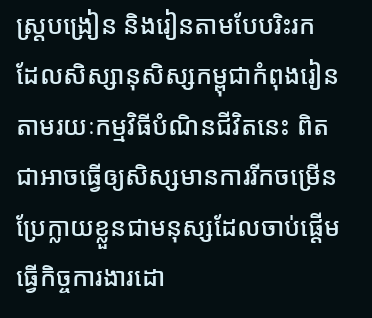ស្ត្របង្រៀន និងរៀនតាមបែបរិះរក ដែលសិស្សានុសិស្សកម្ពុជាកំពុងរៀនតាមរយៈកម្មវិធីបំណិនជីវិតនេះ ពិតជាអាចធ្វើឲ្យសិស្សមានការរីកចម្រើន ប្រែក្លាយខ្លួនជាមនុស្សដែលចាប់ផ្តើមធ្វើកិច្ចការងារដោ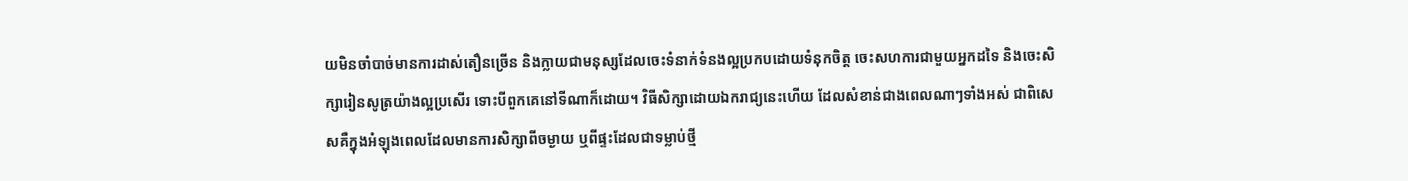យមិនចាំបាច់មានការដាស់តឿនច្រើន និងក្លាយជាមនុស្សដែលចេះទំនាក់ទំនងល្អប្រកបដោយទំនុកចិត្ត ចេះសហការជាមួយអ្នកដទៃ និងចេះសិក្សារៀនសូត្រយ៉ាងល្អប្រសើរ ទោះបីពួកគេនៅទីណាក៏ដោយ។ វិធីសិក្សាដោយឯករាជ្យនេះហើយ ដែលសំខាន់ជាងពេលណាៗទាំងអស់ ជាពិសេសគឺក្នុងអំឡុងពេលដែលមានការសិក្សាពីចម្ងាយ ឬពីផ្ទះដែលជាទម្លាប់ថ្មី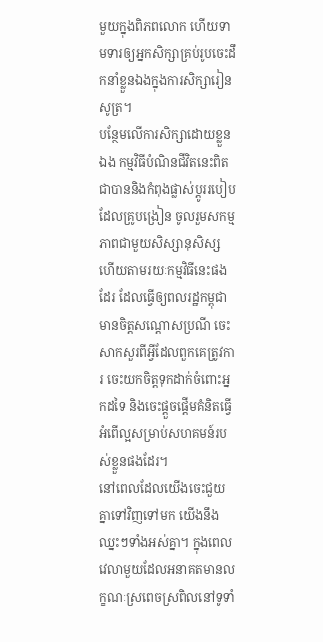មួយក្នុងពិភពលោក ហើយទាមទារឲ្យអ្នកសិក្សាគ្រប់រូបចេះដឹកនាំខ្លួនឯងក្នុងការសិក្សារៀនសូត្រ។
បន្ថែមលើការសិក្សាដោយខ្លួនឯង កម្មវិធីបំណិនជីវិតនេះពិតជាបាននិងកំពុងផ្លាស់ប្តូររបៀបដែលគ្រូបង្រៀន ចូលរួមសកម្មភាពជាមួយសិស្សានុសិស្ស ហើយតាមរយៈកម្មវិធីនេះផងដែរ ដែលធ្វើឲ្យពលរដ្ឋកម្ពុជាមានចិត្តសណ្តោសប្រណី ចេះសាកសួរពីអ្វីដែលពួកគេត្រូវការ ចេះយកចិត្តទុកដាក់ចំពោះអ្នកដទៃ និងចេះផ្តួចផ្តើមគំនិតធ្វើអំពើល្អសម្រាប់សហគមន៍របស់ខ្លួនផងដែរ។
នៅពេលដែលយើងចេះជួយគ្នាទៅវិញទៅមក យើងនឹងឈ្នះៗទាំងអស់គ្នា។ ក្នុងពេលវេលាមួយដែលអនាគតមានលក្ខណៈស្រពេចស្រពិលនៅទូទាំ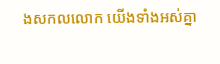ងសកលលោក យើងទាំងអស់គ្នា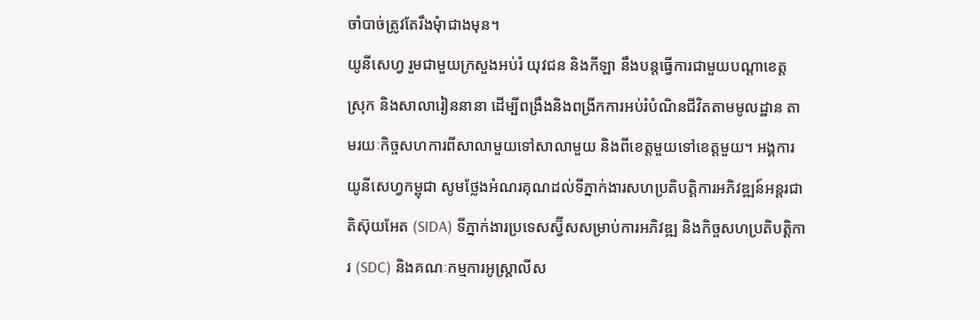ចាំបាច់ត្រូវតែរឹងមុំាជាងមុន។
យូនីសេហ្វ រួមជាមួយក្រសួងអប់រំ យុវជន និងកីឡា នឹងបន្តធ្វើការជាមួយបណ្តាខេត្ត ស្រុក និងសាលារៀននានា ដើម្បីពង្រឹងនិងពង្រីកការអប់រំបំណិនជីវិតតាមមូលដ្ឋាន តាមរយៈកិច្ចសហការពីសាលាមួយទៅសាលាមួយ និងពីខេត្តមួយទៅខេត្តមួយ។ អង្គការយូនីសេហ្វកម្ពុជា សូមថ្លែងអំណរគុណដល់ទីភ្នាក់ងារសហប្រតិបត្តិការអភិវឌ្ឍន៍អន្តរជាតិស៊ុយអែត (SIDA) ទីភ្នាក់ងារប្រទេសស្វ៊ីសសម្រាប់ការអភិវឌ្ឍ និងកិច្ចសហប្រតិបត្តិការ (SDC) និងគណៈកម្មការអូស្ត្រាលីស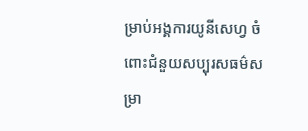ម្រាប់អង្គការយូនីសេហ្វ ចំពោះជំនួយសប្បុរសធម៌សម្រា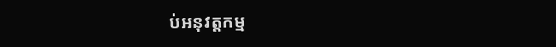ប់អនុវត្តកម្ម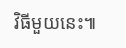វិធីមួយនេះ៕